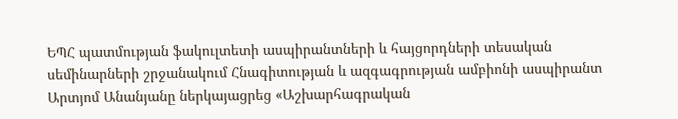ԵՊՀ պատմության ֆակուլտետի ասպիրանտների և հայցորդների տեսական սեմինարների շրջանակում Հնագիտության և ազգագրության ամբիոնի ասպիրանտ Արտյոմ Անանյանը ներկայացրեց «Աշխարհագրական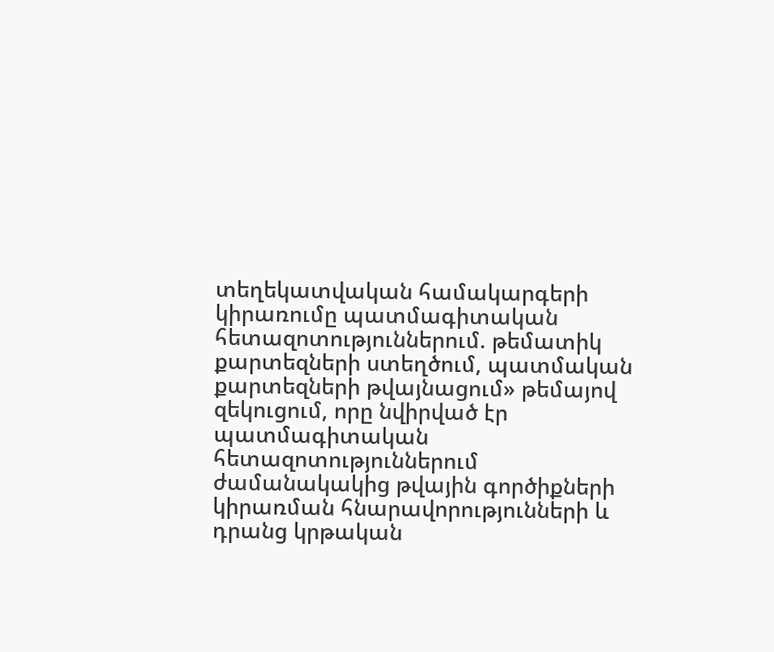տեղեկատվական համակարգերի կիրառումը պատմագիտական հետազոտություններում. թեմատիկ քարտեզների ստեղծում, պատմական քարտեզների թվայնացում» թեմայով զեկուցում, որը նվիրված էր պատմագիտական հետազոտություններում ժամանակակից թվային գործիքների կիրառման հնարավորությունների և դրանց կրթական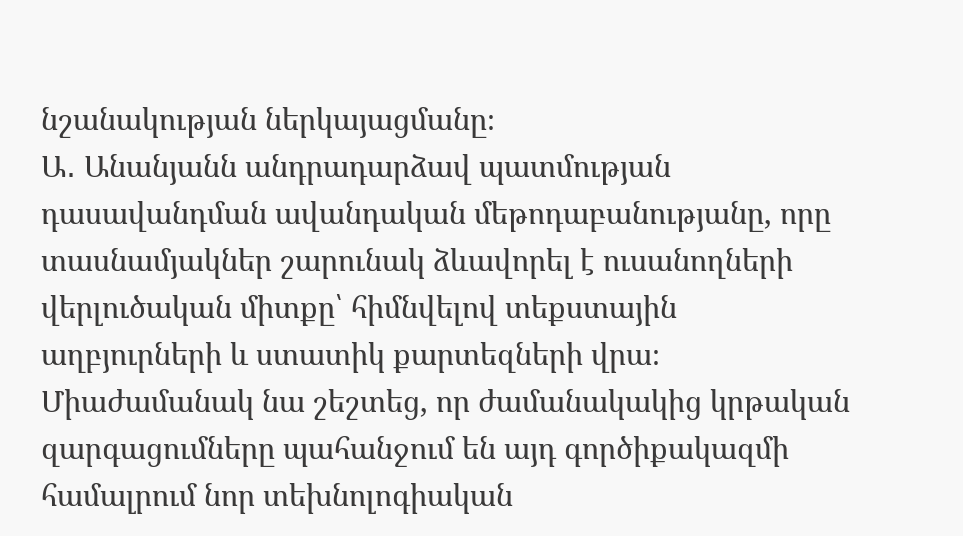նշանակության ներկայացմանը։
Ա․ Անանյանն անդրադարձավ պատմության դասավանդման ավանդական մեթոդաբանությանը, որը տասնամյակներ շարունակ ձևավորել է ուսանողների վերլուծական միտքը՝ հիմնվելով տեքստային աղբյուրների և ստատիկ քարտեզների վրա։ Միաժամանակ նա շեշտեց, որ ժամանակակից կրթական զարգացումները պահանջում են այդ գործիքակազմի համալրում նոր տեխնոլոգիական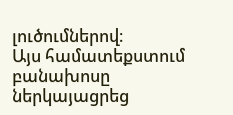լուծումներով։
Այս համատեքստում բանախոսը ներկայացրեց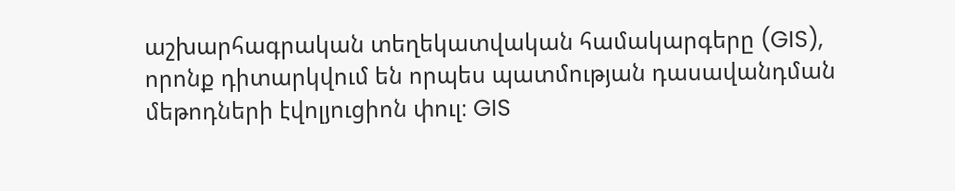աշխարհագրական տեղեկատվական համակարգերը (GIS), որոնք դիտարկվում են որպես պատմության դասավանդման մեթոդների էվոլյուցիոն փուլ։ GIS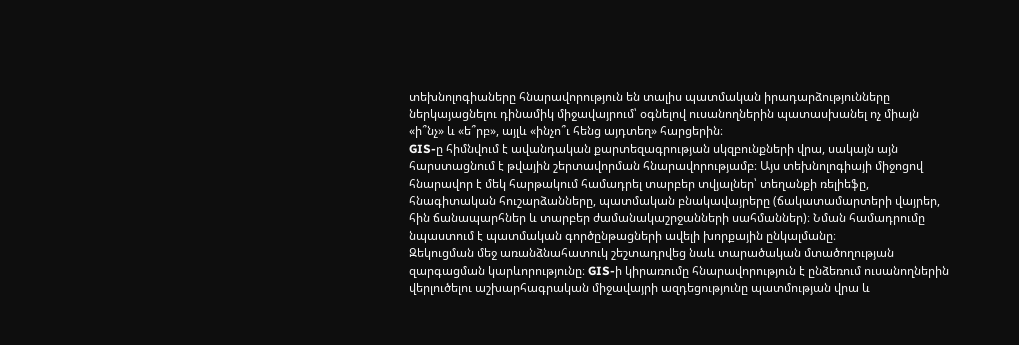տեխնոլոգիաները հնարավորություն են տալիս պատմական իրադարձությունները ներկայացնելու դինամիկ միջավայրում՝ օգնելով ուսանողներին պատասխանել ոչ միայն «ի՞նչ» և «ե՞րբ», այլև «ինչո՞ւ հենց այդտեղ» հարցերին։
GIS-ը հիմնվում է ավանդական քարտեզագրության սկզբունքների վրա, սակայն այն հարստացնում է թվային շերտավորման հնարավորությամբ։ Այս տեխնոլոգիայի միջոցով հնարավոր է մեկ հարթակում համադրել տարբեր տվյալներ՝ տեղանքի ռելիեֆը, հնագիտական հուշարձանները, պատմական բնակավայրերը (ճակատամարտերի վայրեր, հին ճանապարհներ և տարբեր ժամանակաշրջանների սահմաններ)։ Նման համադրումը նպաստում է պատմական գործընթացների ավելի խորքային ընկալմանը։
Զեկուցման մեջ առանձնահատուկ շեշտադրվեց նաև տարածական մտածողության զարգացման կարևորությունը։ GIS-ի կիրառումը հնարավորություն է ընձեռում ուսանողներին վերլուծելու աշխարհագրական միջավայրի ազդեցությունը պատմության վրա և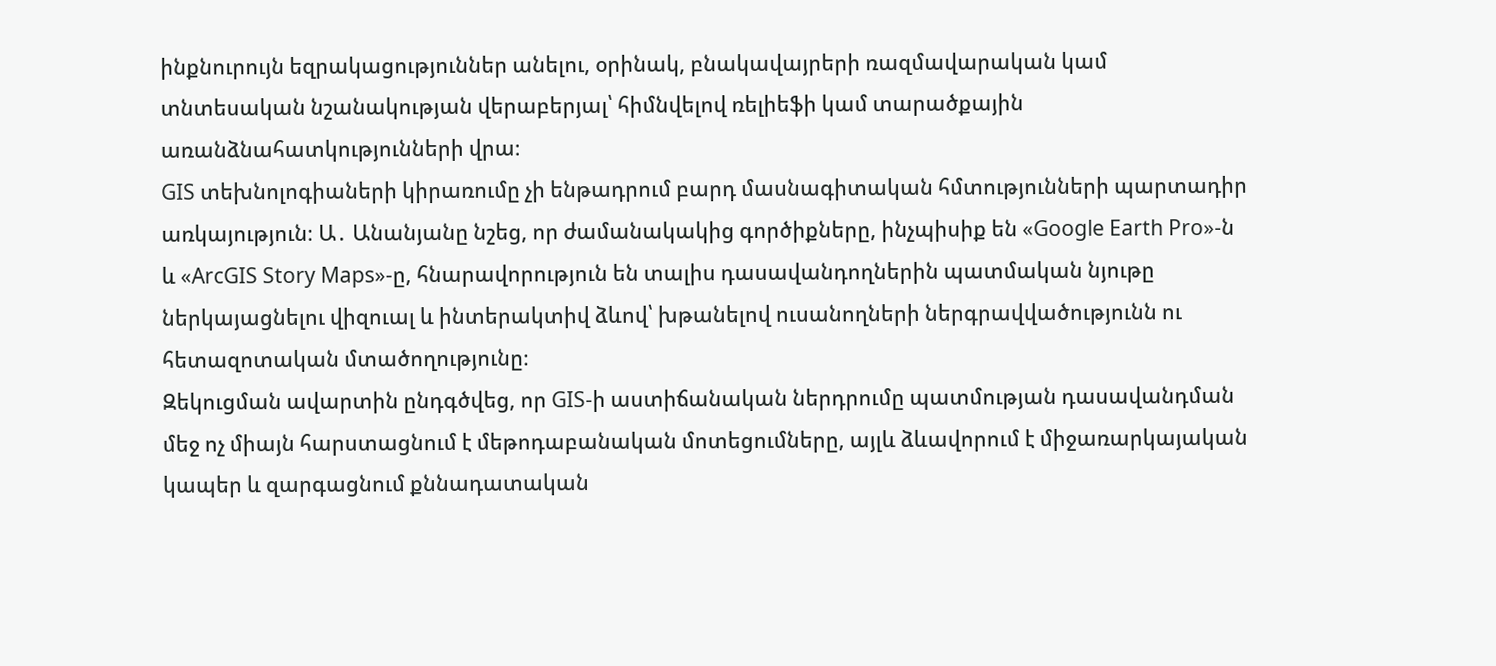ինքնուրույն եզրակացություններ անելու, օրինակ, բնակավայրերի ռազմավարական կամ տնտեսական նշանակության վերաբերյալ՝ հիմնվելով ռելիեֆի կամ տարածքային առանձնահատկությունների վրա։
GIS տեխնոլոգիաների կիրառումը չի ենթադրում բարդ մասնագիտական հմտությունների պարտադիր առկայություն։ Ա․ Անանյանը նշեց, որ ժամանակակից գործիքները, ինչպիսիք են «Google Earth Pro»-ն և «ArcGIS Story Maps»-ը, հնարավորություն են տալիս դասավանդողներին պատմական նյութը ներկայացնելու վիզուալ և ինտերակտիվ ձևով՝ խթանելով ուսանողների ներգրավվածությունն ու հետազոտական մտածողությունը։
Զեկուցման ավարտին ընդգծվեց, որ GIS-ի աստիճանական ներդրումը պատմության դասավանդման մեջ ոչ միայն հարստացնում է մեթոդաբանական մոտեցումները, այլև ձևավորում է միջառարկայական կապեր և զարգացնում քննադատական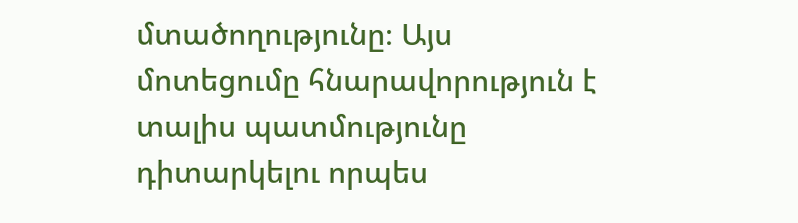մտածողությունը։ Այս մոտեցումը հնարավորություն է տալիս պատմությունը դիտարկելու որպես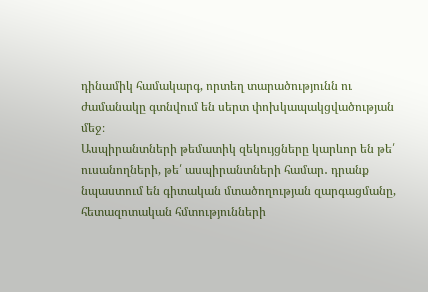դինամիկ համակարգ, որտեղ տարածությունն ու ժամանակը գտնվում են սերտ փոխկապակցվածության մեջ։
Ասպիրանտների թեմատիկ զեկույցները կարևոր են թե՛ ուսանողների, թե՛ ասպիրանտների համար․ դրանք նպաստում են գիտական մտածողության զարգացմանը, հետազոտական հմտությունների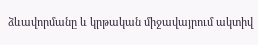ձևավորմանը և կրթական միջավայրում ակտիվ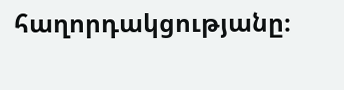հաղորդակցությանը։